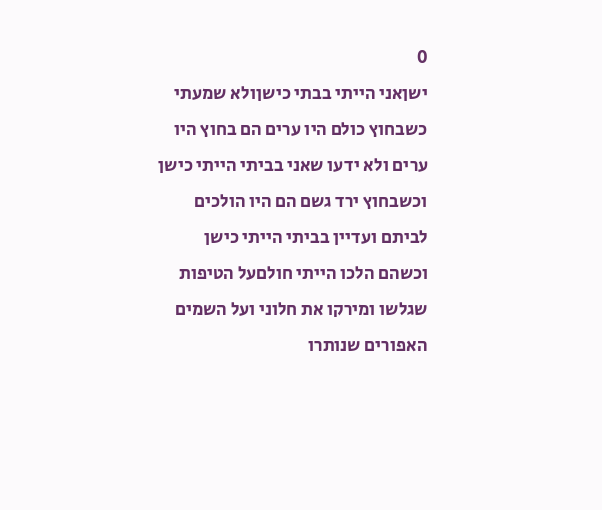0
ישןאני הייתי בבתי כישןולא שמעתי כשבחוץ כולם היו ערים הם בחוץ היו ערים ולא ידעו שאני בביתי הייתי כישן וכשבחוץ ירד גשם הם היו הולכים לביתם ועדיין בביתי הייתי כישן וכשהם הלכו הייתי חולםעל הטיפות שגלשו ומירקו את חלוני ועל השמים האפורים שנותרו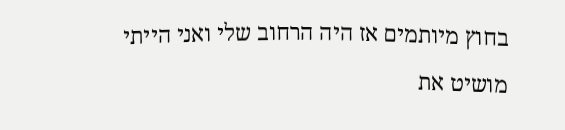בחוץ מיותמים אז היה הרחוב שלי ואני הייתי מושיט את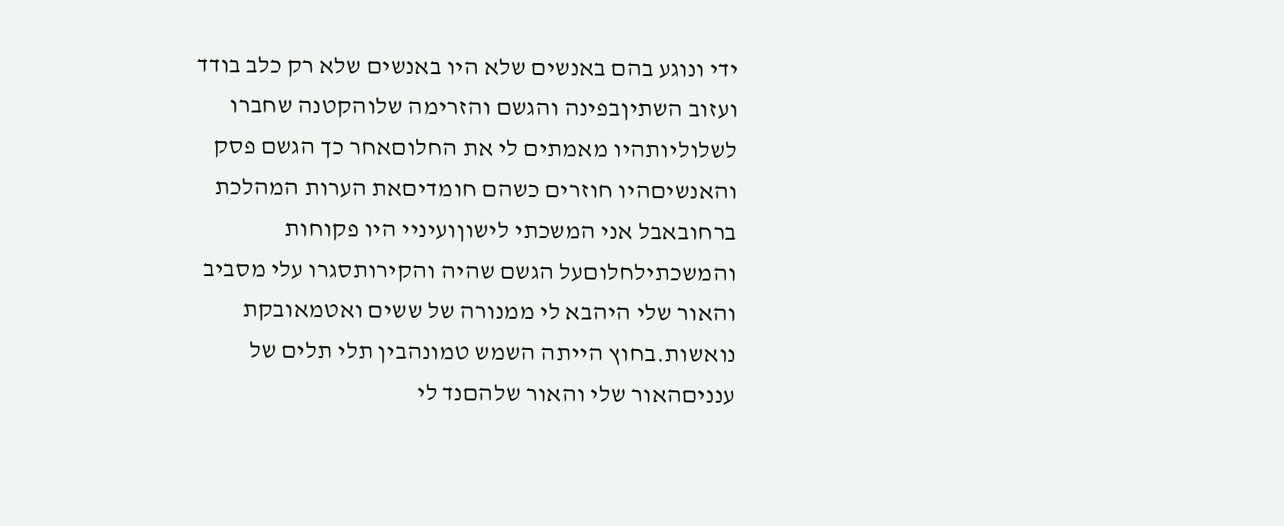ידי ונוגע בהם באנשים שלא היו באנשים שלא רק כלב בודד ועזוב השתיןבפינה והגשם והזרימה שלוהקטנה שחברו לשלוליותהיו מאמתים לי את החלוםאחר כך הגשם פסק והאנשיםהיו חוזרים כשהם חומדיםאת הערות המהלכת ברחובאבל אני המשכתי לישוןועיניי היו פקוחות והמשכתילחלוםעל הגשם שהיה והקירותסגרו עלי מסביב והאור שלי היהבא לי ממנורה של ששים ואטמאובקת נואשות.בחוץ הייתה השמש טמונהבין תלי תלים של ענניםהאור שלי והאור שלהםנד לי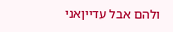ולהם אבל עדייןאני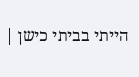הייתי בביתי כישן |